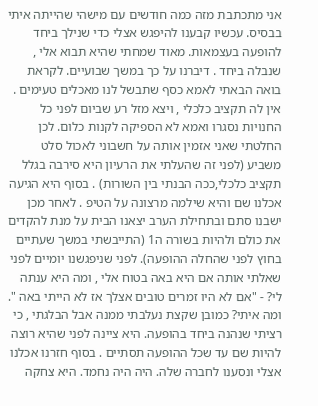אני מתכתבת מזה כמה חודשים עם מישהי שהייתה איתי בבסיס. עכשיו קבענו להיפגש אצלי כדי שנילך ביחד להופעה בעצמאות. מאוד שמחתי שהיא תבוא אלי , שנבלה ביחד . דיברנו על כך במשך שבועיים. לקראת בואה הבאתי לאמא כסף שתבשל לנו מאכלים טעימים . אין לה תקציב כלכלי , ויצא מזל רע שביום לפני כל החנויות נסגרו ואמא לא הספיקה לקנות כלום. לכן החלטתי שאני אזמין אותה על חשבוני לאכול סלט משביע (לפני זה שהעלתי את הרעיון היא סירבה בגלל תקציב כלכלי,ככה הבנתי בין השורות) . בסוף היא הגיעה אכלנו שם והיא שילמה מרצונה על הטיפ . לאחר מכן ישבנו סתם ובתחילת הערב יצאנו הבית על מנת להקדים את כולם ולהיות בשורה ה1 (התייבשתי במשך שעתיים בחוץ לפני שהחלה ההופעה). לפני שניפגשנו יומיים לפני שאלתי אותה אם היא באה בטוח אלי , ומה היא ענתה לי? - "אם לא היו זמרים טובים אצלך אז לא הייתי באה ". ומה איתי? כמובן שקצת נעלבתי ממנה אבל הבלגתי , כי רציתי שנהנה ביחד בהופעה. היא ציינה לפני שהיא רוצה להיות שם עד שכל ההופעה תסתיים . בסוף חזרנו אכלנו אצלי ונסענו לחברה שלה. היה היה נחמד. היא צחקה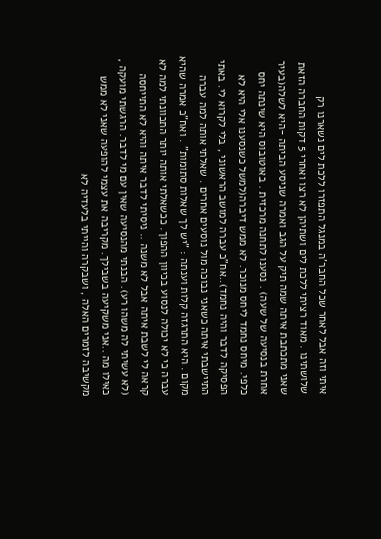איתי וזה אבל לאחר שכל החבר'ה במנגל התפזרו ללכת לים נשארנו רק שלושתינו . מאוד רציתי ללכת לים ושתיהן לא רצו ואחרי 5 דקות החברה הזאת שאני מתכתבת איתה שמה תיק על הגב ואמרה שניסע הביתה -היא לשלה(בעיר אחרת בנסיעה של שעה) . נסענו לתחנה מרכזית . באוטובוס היא שינתה יחס כלפי. מיחס נחמד ליחס מנוכר. לא ממש דיברה(למשל כשנסענו אלי היא לא הפסיקה לדבר והיה נחמד)..אח"כ עברה למושב הראשוני , בלי לקרוא לי. באתי התיישבתי איתה כשאני נבוכה מול נוסעים אחרים . שאלתי אותה למה עברה מקום . היא התרגזה קלות וענתה : "יש לך שאלות סתומות" . ואח"כ אמרה שהיא עברה כי לא יכולה לנסוע בכיוון ההפוך. ככשאלתי אותה יותר התכוונתי למה לא קראה לי לשבת איתה אבל לא משנה .. ניסיתי לדבר איתה והיא לא התייחסה (לא עשיתי לה משהו רע). הבנתי מהנסיעה שאין עם מי לדבר. הרגשתי מועקה , כאילו מה ..אני משקיעה בשבילך. מקריבה את עצמי להופעה שאני לא ממש מקשיבה לזמרים האלה , ושבקרה והייתי בלעדיה לא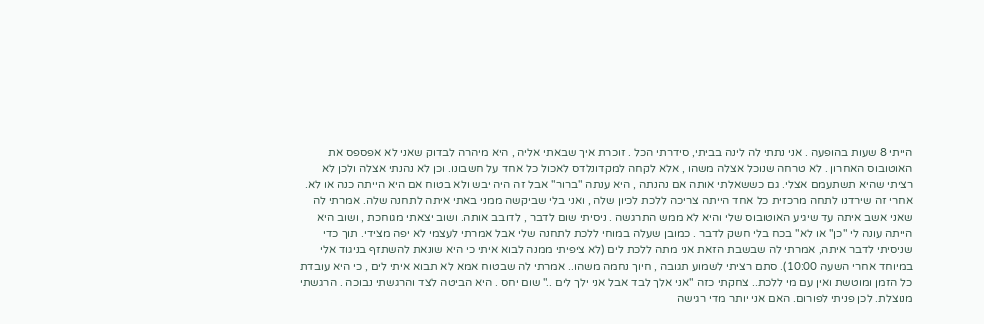הייתי 8 שעות בהופעה . אני נתתי לה לינה בביתי, סידרתי הכל . זוכרת איך שבאתי אליה , היא מיהרה לבדוק שאני לא אפספס את האוטובוס האחרון . לא טרחה שנוכל אצלה משהו , אלא לקחה למקדונלדס לאכול כל אחד על חשבונו. וכן לא נהנתי אצלה ולכן לא רציתי שהיא תשתעמם אצלי. גם כששאלתי אותה אם נהנתה , היא ענתה "ברור" אבל זה היה יבש ולא בטוח אם היא הייתה כנה או לא. אחרי זה שירדנו לתחה מרכזית כל אחד הייתה צריכה ללכת לכיון שלה , ואני בלי שביקשה ממני באתי איתה לתחנה שלה. אמרתי לה שאני אשב איתה עד שיגיע האוטובוס שלי והיא לא ממש התרגשה . ניסיתי שום לדבר , לדובב אותה. ושוב יצאתי מגוחכת , ושוב היא הייתה עונה לי "כן" או לא" בכח בלי חשק לדבר . כמובן שעלה במוחי ללכת לתחנה שלי אבל אמרתי לעצמי לא יפה מצידי. תוך כדי שניסיתי לדבר איתה, אמרתי לה שבשבת הזאת אני מתה ללכת לים (לא ציפיתי ממנה לבוא איתי כי היא שונאת להשתזף בניגוד אלי במיוחד אחרי השעה 10:00). סתם רציתי לשמוע תגובה , חיוך נחמה משהו.. אמרתי לה שבטוח אמא לא תבוא איתי לים , כי היא עובדת כל הזמן ומוטשת ואין עם מי ללכת.. צחקתי כזה "אני אלך לבד אבל אני ילך לים .." שום יחס . היא הביטה לצד והרגשתי נבוכה . הרגשתי מנוצלת. לכן פניתי לפורום. האם אני יותר מדי רגישה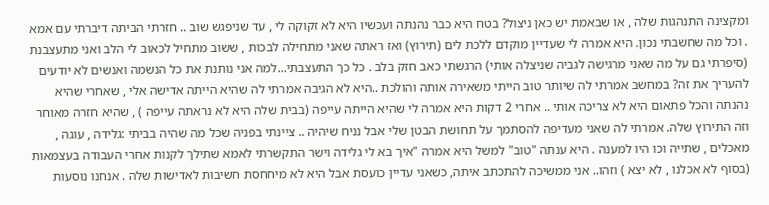ומקצינה התנהגות שלה , או שבאמת יש כאן ניצול? בטח היא כבר נהנתה ועכשיו היא לא זקוקה לי , עד שניפגש שוב .. חזרתי הביתה דיברתי עם אמא . וכל מה שחשבתי נכון. היא אמרה לי שעדיין מוקדם ללכת לים (תירוץ) ואז ראתה שאני מתחילה לבכות , ששוב מתחיל לכאוב לי הלב ואני מתעצבנת (סיפרתי גם על מה שאני מרגישה לגביה שניצלה אותי) הרגשתי כאב חזק בלב . כל כך התעצבתי...למה אני נותנת את כל הנשמה ואנשים לא יודעים להעריך את זה? במחשב אמרתי לה שיותר טוב הייתי משאירה אותה והולכת ..היא לא הגיבה אמרתי לה שהיא הייתה אדישה אלי , שאחרי שהיא נהנתה והכל פתאום היא לא צריכה אותי .. אחרי 2 דקות היא אמרה לי שהיא הייתה עייפה (בבית שלה היא לא נראתה עייפה ) , שהיא חזרה מאוחר וזה התירוץ שלה. אמרתי לה שאני מעדיפה להסתמך על תחושת הבטן שלי אבל נניח שיהיה .. ציינתי בפניה שכל מה שהיה בביתי :גלידה , עוגה , מאכלים , שתייה וכו היו למענה . היא ענתה "טוב" למשל היא אמרה "איך בא לי גלידה וישר התקשרתי לאמא שתילך לקנות אחרי העבודה בעצמאות (בסוף לא אכלנו , לא יצא ) וזהו.. אני ממשיכה להתכתב איתה, כשאני עדיין כועסת אבל היא לא מיחחסת חשיבות לאדישות שלה . אנחנו נוסעות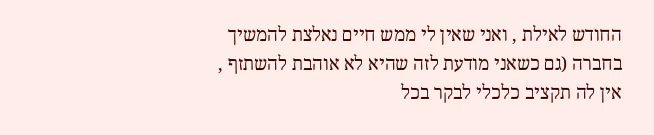החודש לאילת , ואני שאין לי ממש חיים נאלצת להמשיך בחברה (גם כשאני מודעת לזה שהיא לא אוהבת להשתזף , אין לה תקציב כלכלי לבקר בכל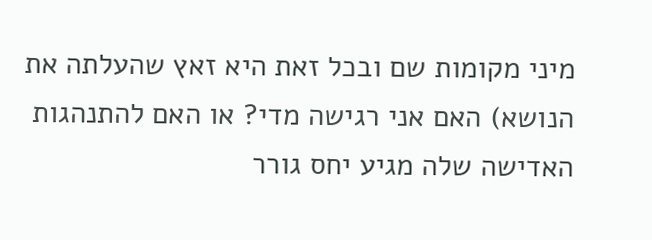מיני מקומות שם ובכל זאת היא זאץ שהעלתה את הנושא) האם אני רגישה מדי? או האם להתנהגות האדישה שלה מגיע יחס גורר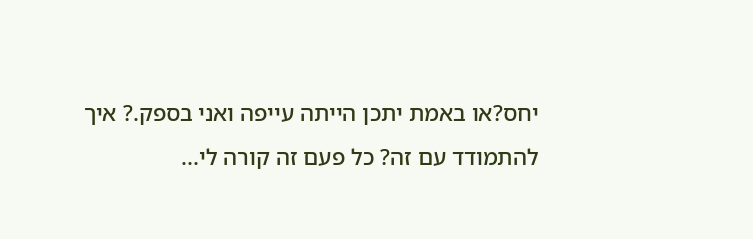יחס?או באמת יתכן הייתה עייפה ואני בספק.? איך להתמודד עם זה? כל פעם זה קורה לי...